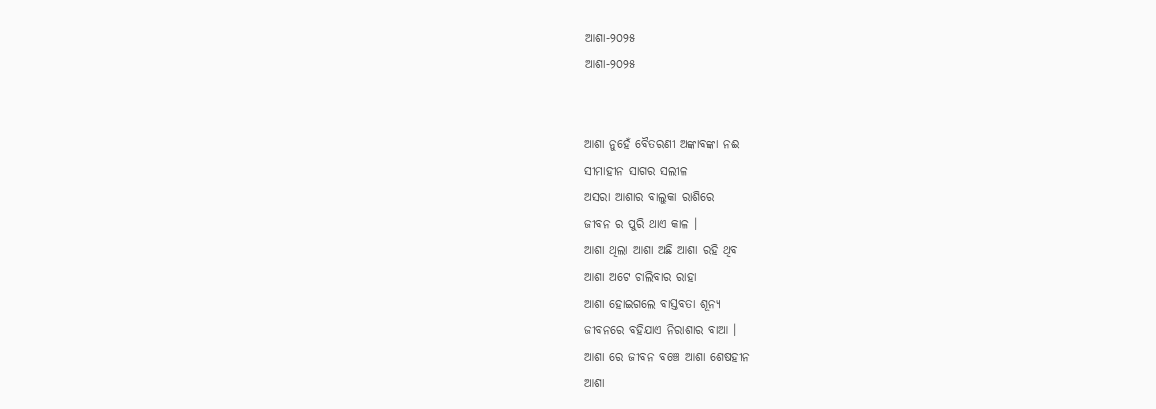ଆଶା-୨୦୨୫
ଆଶା-୨୦୨୫


ଆଶା ନୁହେଁ ବୈତରଣୀ ଅଙ୍କାବଙ୍କା ନଈ
ସୀମାହୀନ ସାଗର ସଲୀଳ
ଅସରା ଆଶାର ବାଲୁକା ରାଶିରେ
ଜୀବନ ର ପୁରି ଥାଏ କାଳ ।
ଆଶା ଥିଲା ଆଶା ଅଛି ଆଶା ରହି ଥିବ
ଆଶା ଅଟେ ଚାଲିବାର ରାହା
ଆଶା ହୋଇଗଲେ ବାସ୍ତବତା ଶୂନ୍ୟ
ଜୀବନରେ ବହିଯାଏ ନିରାଶାର ବାଆ ।
ଆଶା ରେ ଜୀବନ ବଞ୍ଚେ ଆଶା ଶେଷହୀନ
ଆଶା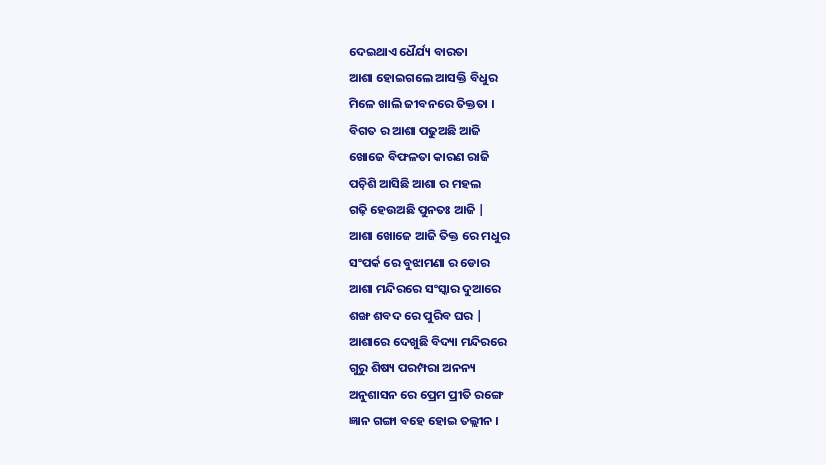ଦେଇଥାଏ ଧୈର୍ଯ୍ୟ ବାରତା
ଆଶା ହୋଇଗଲେ ଆସକ୍ତି ବିଧୁର
ମିଳେ ଖାଲି ଜୀବନରେ ତିକ୍ତତା ।
ବିଗତ ର ଆଶା ପଢୁଅଛି ଆଜି
ଖୋଜେ ବିଫଳତା କାରଣ ରାଜି
ପଚ଼ିଶି ଆସିଛି ଆଶା ର ମହଲ
ଗଢ଼ି ହେଉଅଛି ପୁନତଃ ଆଜି |
ଆଶା ଖୋଜେ ଆଜି ତିକ୍ତ ରେ ମଧୁର
ସଂପର୍କ ରେ ବୁଝାମଣା ର ଡୋର
ଆଶା ମନ୍ଦିରରେ ସଂସ୍କାର ଦୁଆରେ
ଶଙ୍ଖ ଶବଦ ରେ ପୁରିବ ଘର |
ଆଶାରେ ଦେଖୁଛି ବିଦ୍ୟା ମନ୍ଦିରରେ
ଗୁରୁ ଶିଷ୍ୟ ପରମ୍ପରା ଅନନ୍ୟ
ଅନୁଶାସନ ରେ ପ୍ରେମ ପ୍ରୀତି ରଙ୍ଗେ
ଜ୍ଞାନ ଗଙ୍ଗା ବହେ ହୋଇ ତଲ୍ଲୀନ ।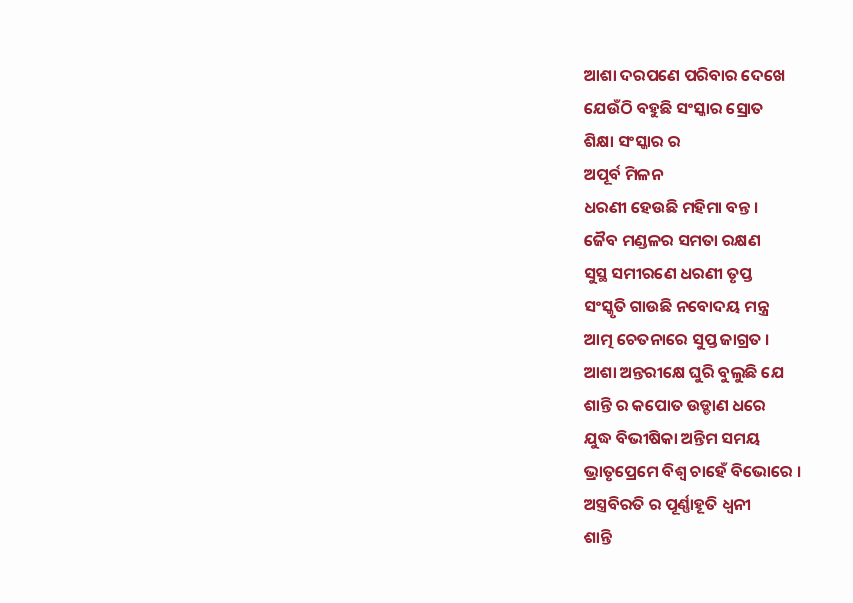ଆଶା ଦରପଣେ ପରିବାର ଦେଖେ
ଯେଉଁଠି ବହୁଛି ସଂସ୍କାର ସ୍ରୋତ
ଶିକ୍ଷା ସଂସ୍କାର ର
ଅପୂର୍ବ ମିଳନ
ଧରଣୀ ହେଉଛି ମହିମା ବନ୍ତ ।
ଜୈବ ମଣ୍ଡଳର ସମତା ରକ୍ଷଣ
ସୁସ୍ଥ ସମୀରଣେ ଧରଣୀ ତୃପ୍ତ
ସଂସ୍କୃତି ଗାଉଛି ନବୋଦୟ ମନ୍ତ୍ର
ଆତ୍ମ ଚେତନାରେ ସୁପ୍ତ ଜାଗ୍ରତ ।
ଆଶା ଅନ୍ତରୀକ୍ଷେ ଘୁରି ବୁଲୁଛି ଯେ
ଶାନ୍ତି ର କପୋତ ଉଡ୍ଡାଣ ଧରେ
ଯୁଦ୍ଧ ବିଭୀଷିକା ଅନ୍ତିମ ସମୟ
ଭ୍ରାତୃପ୍ରେମେ ବିଶ୍ଵ ଚାହେଁ ବିଭୋରେ ।
ଅସ୍ତ୍ରବିରତି ର ପୂର୍ଣ୍ଣାହୂତି ଧ୍ବନୀ
ଶାନ୍ତି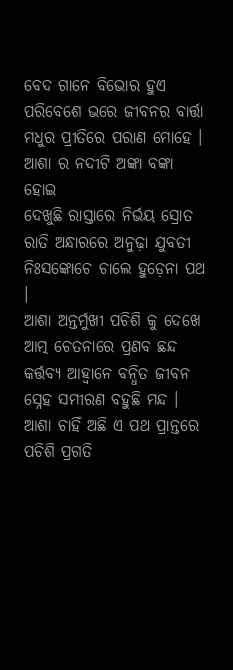ବେଦ ଗାନେ ବିଭୋର ହୁଏ
ପରିବେଶେ ଭରେ ଜୀବନର ବାର୍ତ୍ତା
ମଧୁର ପ୍ରୀତିରେ ପରାଣ ମୋହେ ।
ଆଶା ର ନଦୀଟି ଅଙ୍କା ବଙ୍କା ହୋଇ
ଦେଖୁଛି ରାସ୍ତାରେ ନିର୍ଭୟ ସ୍ରୋତ
ରାତି ଅନ୍ଧାରରେ ଅନୁଢ଼ା ଯୁବତୀ
ନିଃସଙ୍କୋଚେ ଚାଲେ ହୁଡ଼େନା ପଥ ।
ଆଶା ଅନ୍ତର୍ମୁଖୀ ପଚିଶି କୁ ଦେଖେ
ଆତ୍ମ ଚେତନାରେ ପ୍ରଣବ ଛନ୍ଦ
କର୍ତ୍ତବ୍ୟ ଆହ୍ବାନେ ବନ୍ଧିତ ଜୀବନ
ସ୍ନେହ ସମୀରଣ ବହୁଛି ମନ୍ଦ ।
ଆଶା ଚାହିଁ ଅଛି ଏ ପଥ ପ୍ରାନ୍ତରେ
ପଚିଶି ପ୍ରଗତି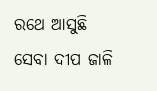ରଥେ ଆସୁଛି
ସେବା ଦୀପ ଜାଳି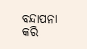ବନ୍ଦାପନା କରି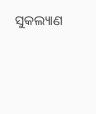ସୁକଲ୍ୟାଣ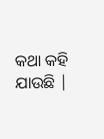କଥା କହି ଯାଉଛି |